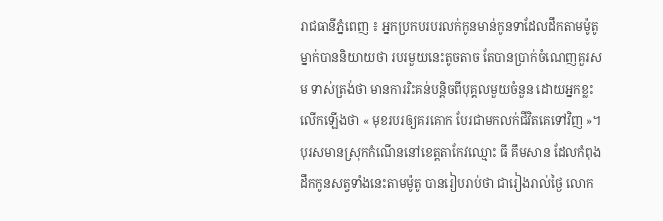រាជធានីភ្នំពេញ ៖ អ្នកប្រកបរបរលក់កូនមាន់កូនទាដែលដឹកតាមម៉ូតូម្នាក់បាននិយាយថា របរមួយនេះតូចតាច តែបានប្រាក់ចំណេញគួរសម ទាស់ត្រង់ថា មានការរិះគន់បន្ដិចពីបុគ្គលមួយចំនួន ដោយអ្នកខ្លះលើកឡើងថា « មុខរបរឲ្យគរគោក បែរជាមកលក់ជីវិតគេទៅវិញ »។
បុរសមានស្រុកកំណើននៅខេត្តតាកែវឈ្មោះ ធី គឹមសាន ដែលកំពុងដឹកកូនសត្វទាំងនេះតាមម៉ូតូ បានរៀបរាប់ថា ជារៀងរាល់ថ្ងៃ លោក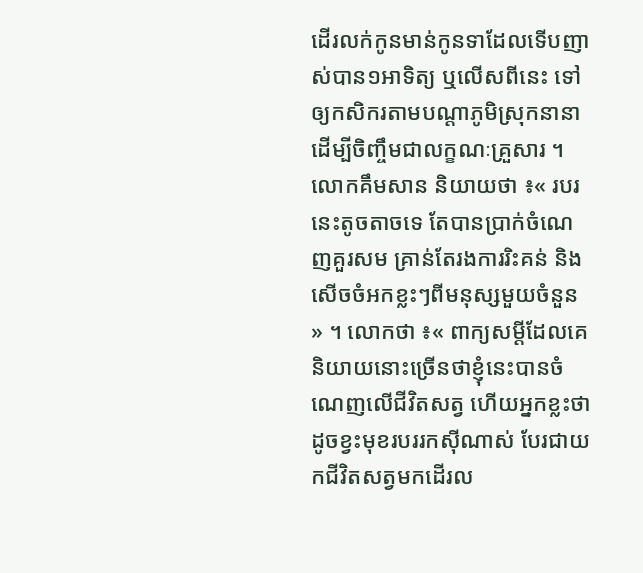ដើរលក់កូនមាន់កូនទាដែលទើបញាស់បាន១អាទិត្យ ឬលើសពីនេះ ទៅឲ្យកសិករតាមបណ្ដាភូមិស្រុកនានាដើម្បីចិញ្ចឹមជាលក្ខណៈគ្រួសារ ។
លោកគឹមសាន និយាយថា ៖« របរនេះតូចតាចទេ តែបានប្រាក់ចំណេញគួរសម គ្រាន់តែរងការរិះគន់ និងសើចចំអកខ្លះៗពីមនុស្សមួយចំនួន » ។ លោកថា ៖« ពាក្យសម្ដីដែលគេនិយាយនោះច្រើនថាខ្ញុំនេះបានចំណេញលើជីវិតសត្វ ហើយអ្នកខ្លះថា ដូចខ្វះមុខរបររកស៊ីណាស់ បែរជាយកជីវិតសត្វមកដើរល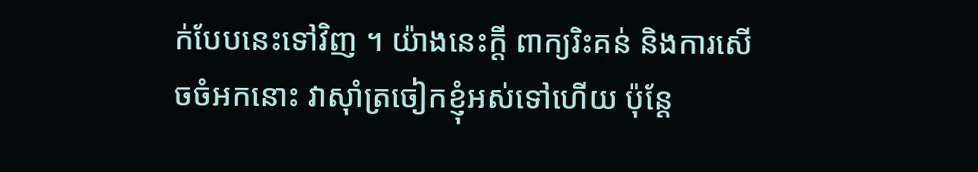ក់បែបនេះទៅវិញ ។ យ៉ាងនេះក្ដី ពាក្យរិះគន់ និងការសើចចំអកនោះ វាស៊ាំត្រចៀកខ្ញុំអស់ទៅហើយ ប៉ុន្ដែ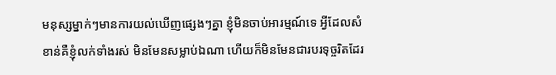មនុស្សម្នាក់ៗមានការយល់ឃើញផ្សេងៗគ្នា ខ្ញុំមិនចាប់អារម្មណ៍ទេ អ្វីដែលសំខាន់គឺខ្ញុំលក់ទាំងរស់ មិនមែនសម្លាប់ឯណា ហើយក៏មិនមែនជារបរទុច្ចរិតដែរ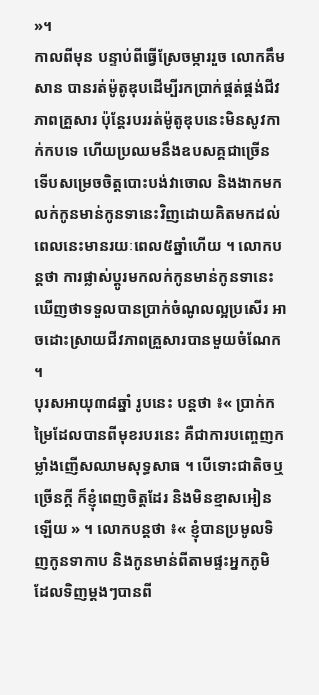»។
កាលពីមុន បន្ទាប់ពីធ្វើស្រែចម្ការរួច លោកគឹមសាន បានរត់ម៉ូតូឌុបដើម្បីរកប្រាក់ផ្គត់ផ្គង់ជីវភាពគ្រួសារ ប៉ុន្តែរបររត់ម៉ូតូឌុបនេះមិនសូវកាក់កបទេ ហើយប្រឈមនឹងឧបសគ្គជាច្រើន ទើបសម្រេចចិត្តបោះបង់វាចោល និងងាកមកលក់កូនមាន់កូនទានេះវិញដោយគិតមកដល់ពេលនេះមានរយៈពេល៥ឆ្នាំហើយ ។ លោកបន្តថា ការផ្លាស់ប្ដូរមកលក់កូនមាន់កូនទានេះ ឃើញថាទទួលបានប្រាក់ចំណូលល្អប្រសើរ អាចដោះស្រាយជីវភាពគ្រួសារបានមួយចំណែក ។
បុរសអាយុ៣៨ឆ្នាំ រូបនេះ បន្ដថា ៖« ប្រាក់កម្រៃដែលបានពីមុខរបរនេះ គឺជាការបញ្ចេញកម្លាំងញើសឈាមសុទ្ធសាធ ។ បើទោះជាតិចឬច្រើនក្ដី ក៏ខ្ញុំពេញចិត្តដែរ និងមិនខ្មាសអៀនឡើយ » ។ លោកបន្តថា ៖« ខ្ញុំបានប្រមូលទិញកូនទាកាប និងកូនមាន់ពីតាមផ្ទះអ្នកភូមិ ដែលទិញម្តងៗបានពី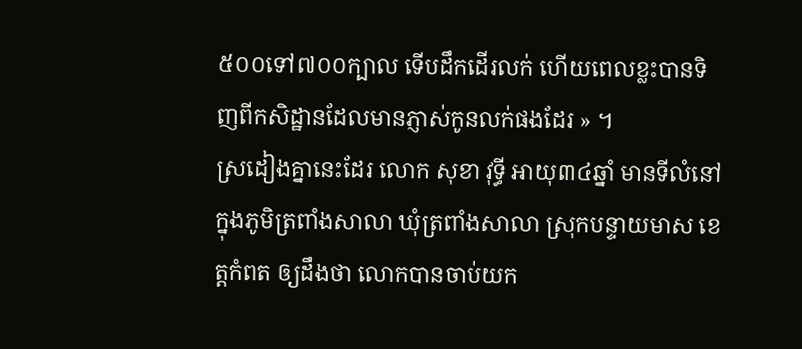៥០០ទៅ៧០០ក្បាល ទើបដឹកដើរលក់ ហើយពេលខ្លះបានទិញពីកសិដ្ឋានដែលមានភ្ញាស់កូនលក់ផងដែរ » ។
ស្រដៀងគ្នានេះដែរ លោក សុខា វុទ្ធី អាយុ៣៤ឆ្នាំ មានទីលំនៅក្នុងភូមិត្រពាំងសាលា ឃុំត្រពាំងសាលា ស្រុកបន្ទាយមាស ខេត្តកំពត ឲ្យដឹងថា លោកបានចាប់យក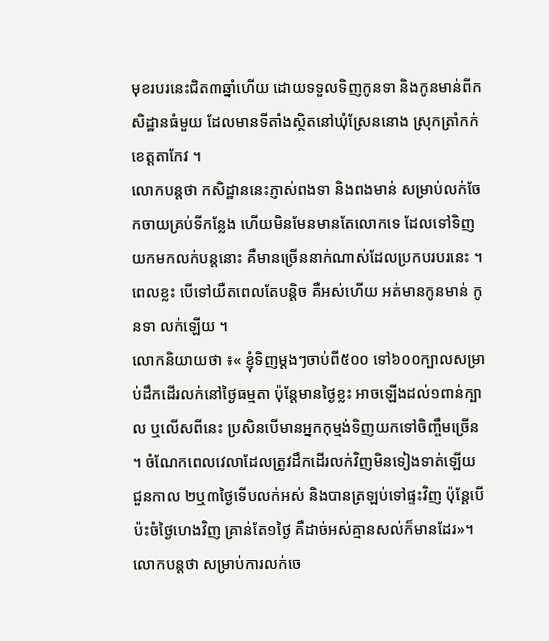មុខរបរនេះជិត៣ឆ្នាំហើយ ដោយទទួលទិញកូនទា និងកូនមាន់ពីកសិដ្ឋានធំមួយ ដែលមានទីតាំងស្ថិតនៅឃុំស្រែននោង ស្រុកត្រាំកក់ ខេត្តតាកែវ ។
លោកបន្តថា កសិដ្ឋាននេះភ្ញាស់ពងទា និងពងមាន់ សម្រាប់លក់ចែកចាយគ្រប់ទីកន្លែង ហើយមិនមែនមានតែលោកទេ ដែលទៅទិញយកមកលក់បន្តនោះ គឺមានច្រើននាក់ណាស់ដែលប្រកបរបរនេះ ។ ពេលខ្លះ បើទៅយឺតពេលតែបន្តិច គឺអស់ហើយ អត់មានកូនមាន់ កូនទា លក់ឡើយ ។
លោកនិយាយថា ៖« ខ្ញុំទិញម្ដងៗចាប់ពី៥០០ ទៅ៦០០ក្បាលសម្រាប់ដឹកដើរលក់នៅថ្ងៃធម្មតា ប៉ុន្តែមានថ្ងៃខ្លះ អាចឡើងដល់១ពាន់ក្បាល ឬលើសពីនេះ ប្រសិនបើមានអ្នកកុម្មង់ទិញយកទៅចិញ្ចឹមច្រើន ។ ចំណែកពេលវេលាដែលត្រូវដឹកដើរលក់វិញមិនទៀងទាត់ឡើយ ជួនកាល ២ឬ៣ថ្ងៃទើបលក់អស់ និងបានត្រឡប់ទៅផ្ទះវិញ ប៉ុន្តែបើប៉ះចំថ្ងៃហេងវិញ គ្រាន់តែ១ថ្ងៃ គឺដាច់អស់គ្មានសល់ក៏មានដែរ»។
លោកបន្តថា សម្រាប់ការលក់ចេ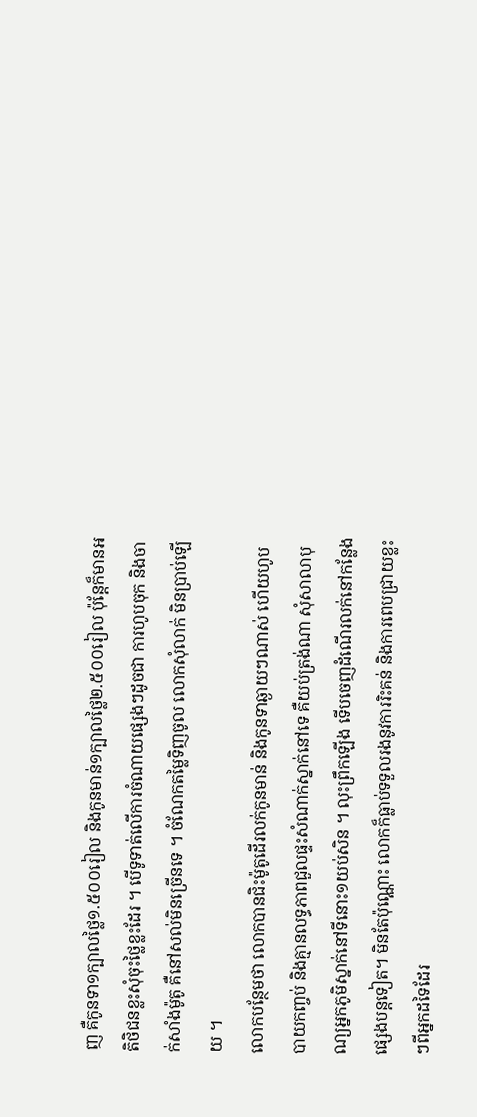ញ គឺកូនទា១ក្បាលថ្លៃ១.៥០០រៀល និងកូនមាន់១ក្បាលថ្លៃ២.៥០០រៀល ប៉ុន្តែក៏មានអតិថិជនខ្លះសុំចុះថ្លៃខ្លះដែរ ។ បើទូទាត់លើការចំណាយផ្សេងៗដូចជា ការហូបចុក និងចាក់សាំងម៉ូតូ គឺនៅសល់មិនច្រើនទេ ។ ចំណែកតម្លៃទិញចូល លោកសុំលាក់ មិនប្រាប់ឡើយ ។
លោកបន្ថែមថា លោកបានជិះម៉ូតូដើរលក់កូនមាន់ និងកូនទាឆ្ងាយៗណាស់ ហើយហូបបាយកញ្ចប់ និងគ្មានលទ្ធភាពជួលផ្ទះសំណាក់ស្នាក់នៅទេ គឺយប់ត្រង់ណា សុំសាលាបុណ្យអ្នកភូមិស្នាក់នៅទីនោះ១យប់សិន ។ លុះព្រឹកឡើង ទើបចេញដំណើរលក់នៅកន្លែងផ្សេងបន្តទៀត។ មិនតែប៉ុណ្ណោះ លោកក៏ធ្លាប់ទទួលរងនូវការរិះគន់ និងការពេបជ្រាយខ្លះៗពីអ្នកដទៃដែរ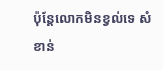ប៉ុន្តែលោកមិនខ្វល់ទេ សំខាន់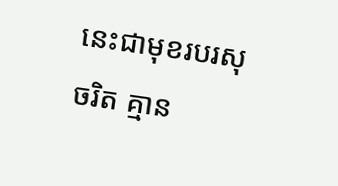នេះជាមុខរបរសុចរិត គ្មាន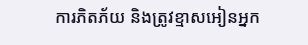ការភិតភ័យ និងត្រូវខ្មាសអៀនអ្នក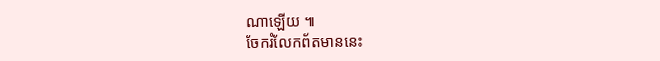ណាឡើយ ៕
ចែករំលែកព័តមាននេះ